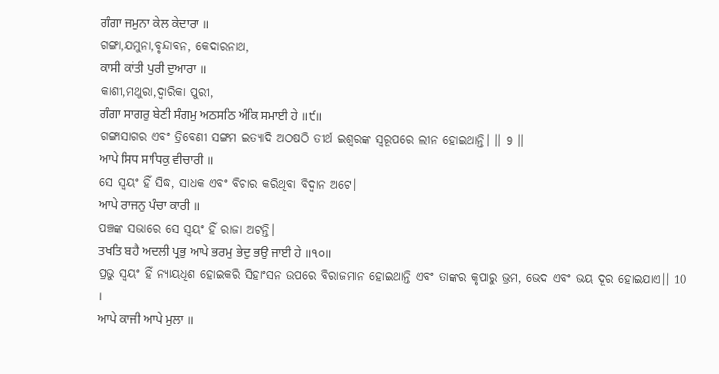ਗੰਗਾ ਜਮੁਨਾ ਕੇਲ ਕੇਦਾਰਾ ॥
ଗଙ୍ଗା,ଯମୁନା,ବୃନ୍ଦାବନ, କେଦାରନାଥ,
ਕਾਸੀ ਕਾਂਤੀ ਪੁਰੀ ਦੁਆਰਾ ॥
କାଶୀ,ମଥୁରା,ଦ୍ବାରିକା ପୁରୀ,
ਗੰਗਾ ਸਾਗਰੁ ਬੇਣੀ ਸੰਗਮੁ ਅਠਸਠਿ ਅੰਕਿ ਸਮਾਈ ਹੇ ॥੯॥
ଗଙ୍ଗାସାଗର ଏବଂ ତ୍ରିବେଣୀ ସଙ୍ଗମ ଇତ୍ୟାଦି ଅଠଷଠି ତୀର୍ଥ ଇଶ୍ଵରଙ୍କ ସ୍ଵରୂପରେ ଲୀନ ହୋଇଥାନ୍ତି। ।। 9 ।।
ਆਪੇ ਸਿਧ ਸਾਧਿਕੁ ਵੀਚਾਰੀ ॥
ସେ ସ୍ଵୟଂ ହିଁ ସିଦ୍ଧ, ସାଧକ ଏବଂ ବିଚାର କରିଥିବା ବିଦ୍ୱାନ ଅଟେ।
ਆਪੇ ਰਾਜਨੁ ਪੰਚਾ ਕਾਰੀ ॥
ପଞ୍ଚଙ୍କ ସଭାରେ ସେ ସ୍ୱୟଂ ହିଁ ରାଜା ଅଟନ୍ତି।
ਤਖਤਿ ਬਹੈ ਅਦਲੀ ਪ੍ਰਭੁ ਆਪੇ ਭਰਮੁ ਭੇਦੁ ਭਉ ਜਾਈ ਹੇ ॥੧੦॥
ପ୍ରଭୁ ସ୍ୱୟଂ ହିଁ ନ୍ୟାୟଧିଶ ହୋଇକରି ସିହାଂସନ ଉପରେ ବିରାଜମାନ ହୋଇଥାନ୍ତି ଏବଂ ତାଙ୍କର କୃପାରୁ ଭ୍ରମ, ଭେଦ ଏବଂ ଭୟ ଦୂର ହୋଇଯାଏ।। 10 ।
ਆਪੇ ਕਾਜੀ ਆਪੇ ਮੁਲਾ ॥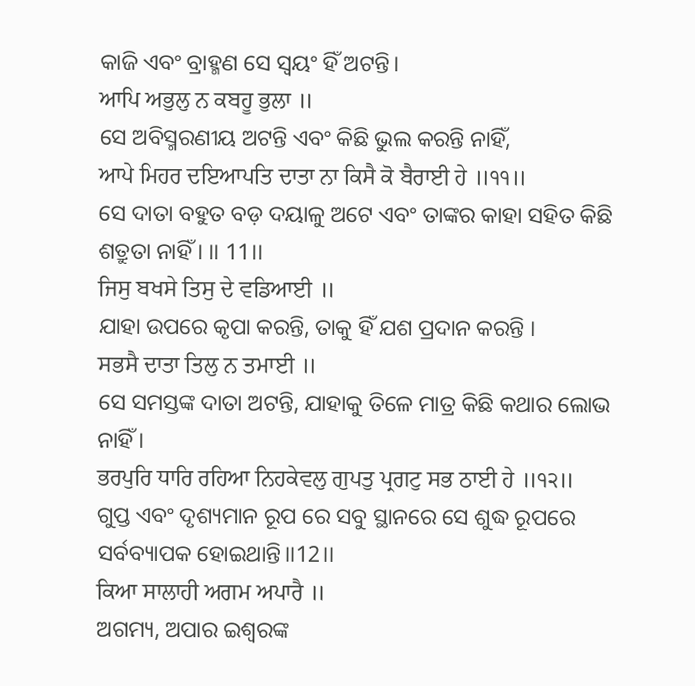କାଜି ଏବଂ ବ୍ରାହ୍ମଣ ସେ ସ୍ୱୟଂ ହିଁ ଅଟନ୍ତି।
ਆਪਿ ਅਭੁਲੁ ਨ ਕਬਹੂ ਭੁਲਾ ॥
ସେ ଅବିସ୍ମରଣୀୟ ଅଟନ୍ତି ଏବଂ କିଛି ଭୁଲ କରନ୍ତି ନାହିଁ,
ਆਪੇ ਮਿਹਰ ਦਇਆਪਤਿ ਦਾਤਾ ਨਾ ਕਿਸੈ ਕੋ ਬੈਰਾਈ ਹੇ ॥੧੧॥
ସେ ଦାତା ବହୁତ ବଡ଼ ଦୟାଳୁ ଅଟେ ଏବଂ ତାଙ୍କର କାହା ସହିତ କିଛି ଶତ୍ରୁତା ନାହିଁ । ।। 11।।
ਜਿਸੁ ਬਖਸੇ ਤਿਸੁ ਦੇ ਵਡਿਆਈ ॥
ଯାହା ଉପରେ କୃପା କରନ୍ତି, ତାକୁ ହିଁ ଯଶ ପ୍ରଦାନ କରନ୍ତି ।
ਸਭਸੈ ਦਾਤਾ ਤਿਲੁ ਨ ਤਮਾਈ ॥
ସେ ସମସ୍ତଙ୍କ ଦାତା ଅଟନ୍ତି, ଯାହାକୁ ତିଳେ ମାତ୍ର କିଛି କଥାର ଲୋଭ ନାହିଁ ।
ਭਰਪੁਰਿ ਧਾਰਿ ਰਹਿਆ ਨਿਹਕੇਵਲੁ ਗੁਪਤੁ ਪ੍ਰਗਟੁ ਸਭ ਠਾਈ ਹੇ ॥੧੨॥
ଗୁପ୍ତ ଏବଂ ଦୃଶ୍ୟମାନ ରୂପ ରେ ସବୁ ସ୍ଥାନରେ ସେ ଶୁଦ୍ଧ ରୂପରେ ସର୍ବବ୍ୟାପକ ହୋଇଥାନ୍ତି।।12।।
ਕਿਆ ਸਾਲਾਹੀ ਅਗਮ ਅਪਾਰੈ ॥
ଅଗମ୍ୟ, ଅପାର ଇଶ୍ଵରଙ୍କ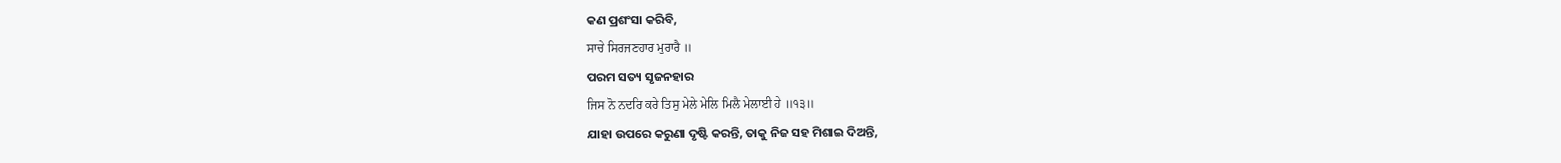କଣ ପ୍ରଶଂସା କରିବି,
ਸਾਚੇ ਸਿਰਜਣਹਾਰ ਮੁਰਾਰੈ ॥
ପରମ ସତ୍ୟ ସୃଜନହାର
ਜਿਸ ਨੋ ਨਦਰਿ ਕਰੇ ਤਿਸੁ ਮੇਲੇ ਮੇਲਿ ਮਿਲੈ ਮੇਲਾਈ ਹੇ ॥੧੩॥
ଯାହା ଉପରେ କରୁଣା ଦୃଷ୍ଟି କରନ୍ତି, ତାକୁ ନିଜ ସହ ମିଶାଇ ଦିଅନ୍ତି,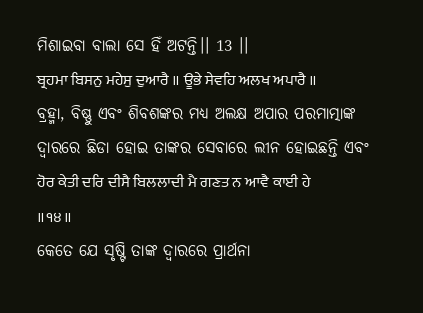ମିଶାଇବା ବାଲା ସେ ହିଁ ଅଟନ୍ତି।। 13 ।।
ਬ੍ਰਹਮਾ ਬਿਸਨੁ ਮਹੇਸੁ ਦੁਆਰੈ ॥ ਊਭੇ ਸੇਵਹਿ ਅਲਖ ਅਪਾਰੈ ॥
ବ୍ରହ୍ମା, ବିଷ୍ଣୁ ଏବଂ ଶିବଶଙ୍କର ମଧ୍ୟ ଅଲକ୍ଷ ଅପାର ପରମାତ୍ମାଙ୍କ ଦ୍ଵାରରେ ଛିଡା ହୋଇ ତାଙ୍କର ସେବାରେ ଲୀନ ହୋଇଛନ୍ତି ଏବଂ
ਹੋਰ ਕੇਤੀ ਦਰਿ ਦੀਸੈ ਬਿਲਲਾਦੀ ਮੈ ਗਣਤ ਨ ਆਵੈ ਕਾਈ ਹੇ ॥੧੪॥
କେତେ ଯେ ସୃଷ୍ଟି ତାଙ୍କ ଦ୍ଵାରରେ ପ୍ରାର୍ଥନା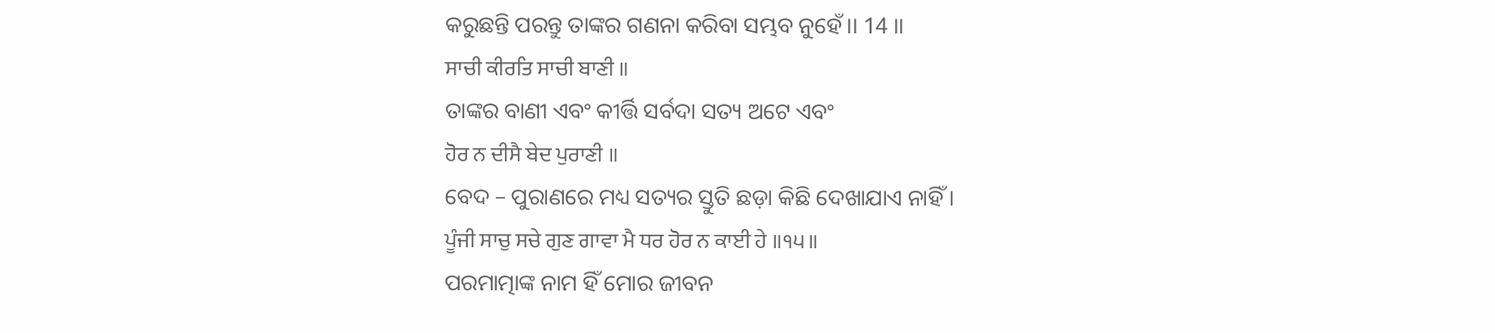କରୁଛନ୍ତି ପରନ୍ତୁ ତାଙ୍କର ଗଣନା କରିବା ସମ୍ଭବ ନୁହେଁ।। 14 ।।
ਸਾਚੀ ਕੀਰਤਿ ਸਾਚੀ ਬਾਣੀ ॥
ତାଙ୍କର ବାଣୀ ଏବଂ କୀର୍ତ୍ତି ସର୍ବଦା ସତ୍ୟ ଅଟେ ଏବଂ
ਹੋਰ ਨ ਦੀਸੈ ਬੇਦ ਪੁਰਾਣੀ ॥
ବେଦ – ପୁରାଣରେ ମଧ୍ୟ ସତ୍ୟର ସ୍ତୁତି ଛଡ଼ା କିଛି ଦେଖାଯାଏ ନାହିଁ ।
ਪੂੰਜੀ ਸਾਚੁ ਸਚੇ ਗੁਣ ਗਾਵਾ ਮੈ ਧਰ ਹੋਰ ਨ ਕਾਈ ਹੇ ॥੧੫॥
ପରମାତ୍ମାଙ୍କ ନାମ ହିଁ ମୋର ଜୀବନ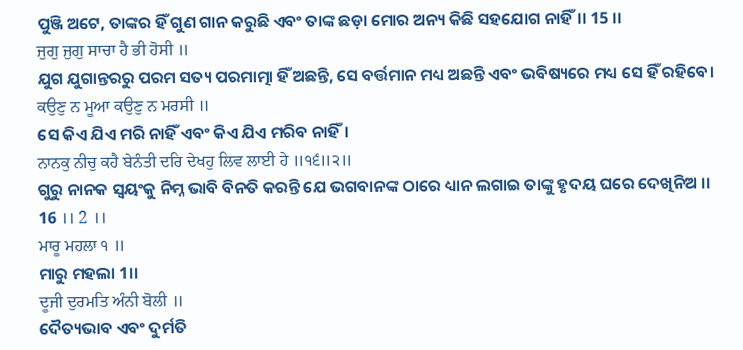ପୁଞ୍ଜି ଅଟେ, ତାଙ୍କର ହିଁ ଗୁଣ ଗାନ କରୁଛି ଏବଂ ତାଙ୍କ ଛଡ଼ା ମୋର ଅନ୍ୟ କିଛି ସହଯୋଗ ନାହିଁ।। 15 ।।
ਜੁਗੁ ਜੁਗੁ ਸਾਚਾ ਹੈ ਭੀ ਹੋਸੀ ॥
ଯୁଗ ଯୁଗାନ୍ତରରୁ ପରମ ସତ୍ୟ ପରମାତ୍ମା ହିଁ ଅଛନ୍ତି, ସେ ବର୍ତ୍ତମାନ ମଧ୍ୟ ଅଛନ୍ତି ଏବଂ ଭବିଷ୍ୟରେ ମଧ୍ୟ ସେ ହିଁ ରହିବେ।
ਕਉਣੁ ਨ ਮੂਆ ਕਉਣੁ ਨ ਮਰਸੀ ॥
ସେ କିଏ ଯିଏ ମରି ନାହିଁ ଏବଂ କିଏ ଯିଏ ମରିବ ନାହିଁ।
ਨਾਨਕੁ ਨੀਚੁ ਕਹੈ ਬੇਨੰਤੀ ਦਰਿ ਦੇਖਹੁ ਲਿਵ ਲਾਈ ਹੇ ॥੧੬॥੨॥
ଗୁରୁ ନାନକ ସ୍ୱୟଂକୁ ନିମ୍ନ ଭାବି ବିନତି କରନ୍ତି ଯେ ଭଗବାନଙ୍କ ଠାରେ ଧ୍ୟାନ ଲଗାଇ ତାଙ୍କୁ ହୃଦୟ ଘରେ ଦେଖିନିଅ ।। 16 ।। 2 ।।
ਮਾਰੂ ਮਹਲਾ ੧ ॥
ମାରୁ ମହଲା 1।।
ਦੂਜੀ ਦੁਰਮਤਿ ਅੰਨੀ ਬੋਲੀ ॥
ଦୈତ୍ୟଭାବ ଏବଂ ଦୁର୍ମତି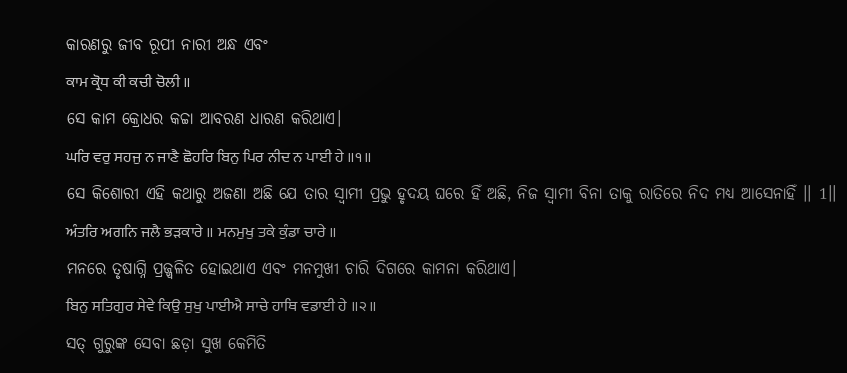କାରଣରୁ ଜୀବ ରୂପୀ ନାରୀ ଅନ୍ଧ ଏବଂ
ਕਾਮ ਕ੍ਰੋਧ ਕੀ ਕਚੀ ਚੋਲੀ ॥
ସେ କାମ କ୍ରୋଧର କଚ୍ଚା ଆବରଣ ଧାରଣ କରିଥାଏ।
ਘਰਿ ਵਰੁ ਸਹਜੁ ਨ ਜਾਣੈ ਛੋਹਰਿ ਬਿਨੁ ਪਿਰ ਨੀਦ ਨ ਪਾਈ ਹੇ ॥੧॥
ସେ କିଶୋରୀ ଏହି କଥାରୁ ଅଜଣା ଅଛି ଯେ ତାର ସ୍ବାମୀ ପ୍ରଭୁ ହୃଦୟ ଘରେ ହିଁ ଅଛି, ନିଜ ସ୍ବାମୀ ବିନା ତାକୁ ରାତିରେ ନିଦ ମଧ୍ୟ ଆସେନାହିଁ ।। 1।।
ਅੰਤਰਿ ਅਗਨਿ ਜਲੈ ਭੜਕਾਰੇ ॥ ਮਨਮੁਖੁ ਤਕੇ ਕੁੰਡਾ ਚਾਰੇ ॥
ମନରେ ତୃଷାଗ୍ନି ପ୍ରଜ୍ଜ୍ଵଳିତ ହୋଇଥାଏ ଏବଂ ମନମୁଖୀ ଚାରି ଦିଗରେ କାମନା କରିଥାଏ।
ਬਿਨੁ ਸਤਿਗੁਰ ਸੇਵੇ ਕਿਉ ਸੁਖੁ ਪਾਈਐ ਸਾਚੇ ਹਾਥਿ ਵਡਾਈ ਹੇ ॥੨॥
ସତ୍ ଗୁରୁଙ୍କ ସେବା ଛଡ଼ା ସୁଖ କେମିତି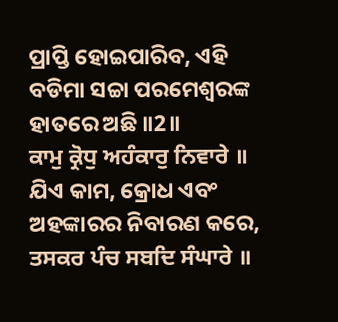ପ୍ରାପ୍ତି ହୋଇପାରିବ, ଏହି ବଡିମା ସଚ୍ଚା ପରମେଶ୍ଵରଙ୍କ ହାତରେ ଅଛି ॥2॥
ਕਾਮੁ ਕ੍ਰੋਧੁ ਅਹੰਕਾਰੁ ਨਿਵਾਰੇ ॥
ଯିଏ କାମ, କ୍ରୋଧ ଏବଂ ଅହଙ୍କାରର ନିବାରଣ କରେ,
ਤਸਕਰ ਪੰਚ ਸਬਦਿ ਸੰਘਾਰੇ ॥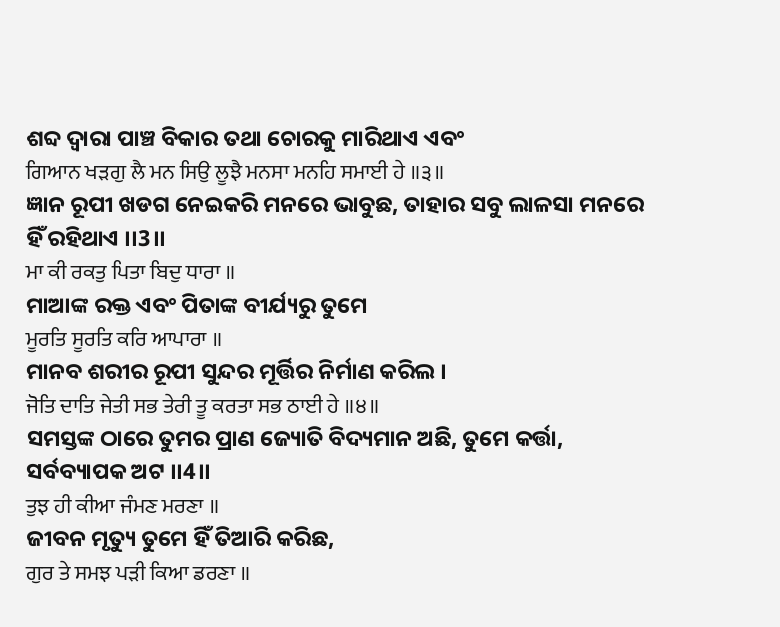ଶବ୍ଦ ଦ୍ଵାରା ପାଞ୍ଚ ବିକାର ତଥା ଚୋରକୁ ମାରିଥାଏ ଏବଂ
ਗਿਆਨ ਖੜਗੁ ਲੈ ਮਨ ਸਿਉ ਲੂਝੈ ਮਨਸਾ ਮਨਹਿ ਸਮਾਈ ਹੇ ॥੩॥
ଜ୍ଞାନ ରୂପୀ ଖଡଗ ନେଇକରି ମନରେ ଭାବୁଛ, ତାହାର ସବୁ ଲାଳସା ମନରେ ହିଁ ରହିଥାଏ ।।3।।
ਮਾ ਕੀ ਰਕਤੁ ਪਿਤਾ ਬਿਦੁ ਧਾਰਾ ॥
ମାଆଙ୍କ ରକ୍ତ ଏବଂ ପିତାଙ୍କ ବୀର୍ଯ୍ୟରୁ ତୁମେ
ਮੂਰਤਿ ਸੂਰਤਿ ਕਰਿ ਆਪਾਰਾ ॥
ମାନବ ଶରୀର ରୂପୀ ସୁନ୍ଦର ମୂର୍ତ୍ତିର ନିର୍ମାଣ କରିଲ ।
ਜੋਤਿ ਦਾਤਿ ਜੇਤੀ ਸਭ ਤੇਰੀ ਤੂ ਕਰਤਾ ਸਭ ਠਾਈ ਹੇ ॥੪॥
ସମସ୍ତଙ୍କ ଠାରେ ତୁମର ପ୍ରାଣ ଜ୍ୟୋତି ବିଦ୍ୟମାନ ଅଛି, ତୁମେ କର୍ତ୍ତା, ସର୍ବବ୍ୟାପକ ଅଟ ।।4।।
ਤੁਝ ਹੀ ਕੀਆ ਜੰਮਣ ਮਰਣਾ ॥
ଜୀବନ ମୃତ୍ୟୁ ତୁମେ ହିଁ ତିଆରି କରିଛ,
ਗੁਰ ਤੇ ਸਮਝ ਪੜੀ ਕਿਆ ਡਰਣਾ ॥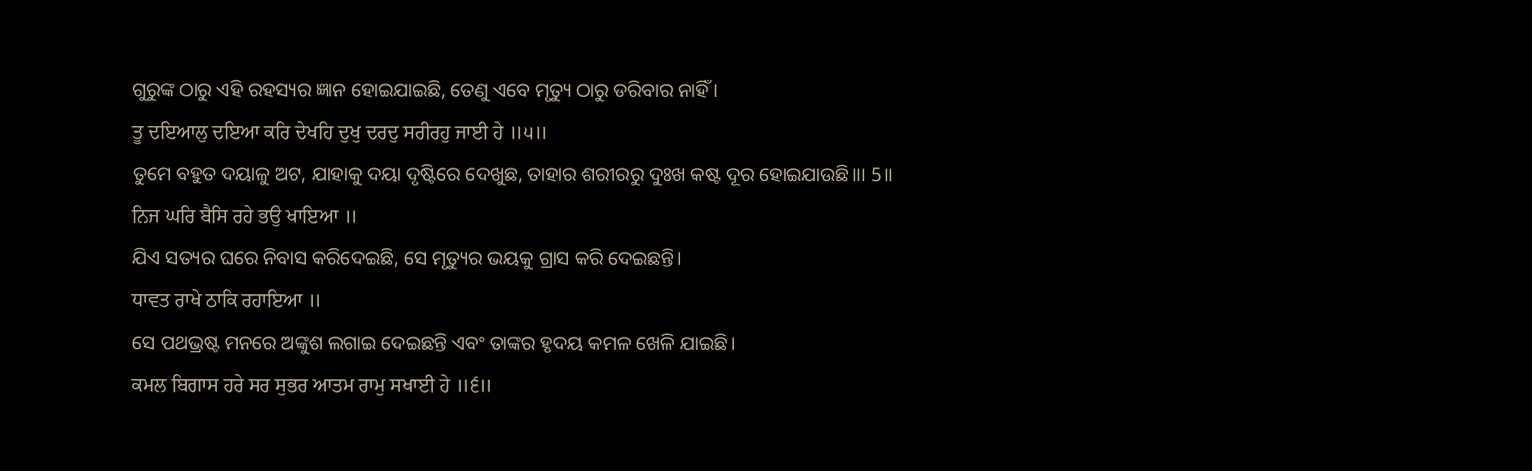ଗୁରୁଙ୍କ ଠାରୁ ଏହି ରହସ୍ୟର ଜ୍ଞାନ ହୋଇଯାଇଛି, ତେଣୁ ଏବେ ମୃତ୍ୟୁ ଠାରୁ ଡରିବାର ନାହିଁ ।
ਤੂ ਦਇਆਲੁ ਦਇਆ ਕਰਿ ਦੇਖਹਿ ਦੁਖੁ ਦਰਦੁ ਸਰੀਰਹੁ ਜਾਈ ਹੇ ॥੫॥
ତୁମେ ବହୁତ ଦୟାଳୁ ଅଟ, ଯାହାକୁ ଦୟା ଦୃଷ୍ଟିରେ ଦେଖୁଛ, ତାହାର ଶରୀରରୁ ଦୁଃଖ କଷ୍ଟ ଦୂର ହୋଇଯାଉଛି।।। 5।।
ਨਿਜ ਘਰਿ ਬੈਸਿ ਰਹੇ ਭਉ ਖਾਇਆ ॥
ଯିଏ ସତ୍ୟର ଘରେ ନିବାସ କରିଦେଇଛି, ସେ ମୃତ୍ୟୁର ଭୟକୁ ଗ୍ରାସ କରି ଦେଇଛନ୍ତି।
ਧਾਵਤ ਰਾਖੇ ਠਾਕਿ ਰਹਾਇਆ ॥
ସେ ପଥଭ୍ରଷ୍ଟ ମନରେ ଅଙ୍କୁଶ ଲଗାଇ ଦେଇଛନ୍ତି ଏବଂ ତାଙ୍କର ହୃଦୟ କମଳ ଖେଳି ଯାଇଛି।
ਕਮਲ ਬਿਗਾਸ ਹਰੇ ਸਰ ਸੁਭਰ ਆਤਮ ਰਾਮੁ ਸਖਾਈ ਹੇ ॥੬॥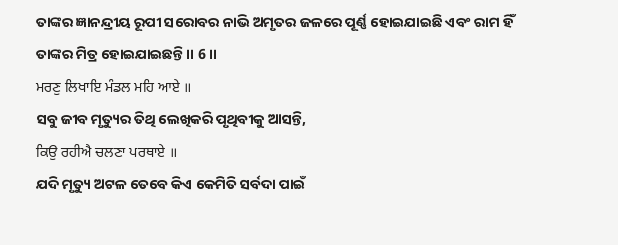ତାଙ୍କର ଜ୍ଞାନନ୍ଦ୍ରୀୟ ରୂପୀ ସରୋବର ନାଭି ଅମୃତର ଜଳରେ ପୂର୍ଣ୍ଣ ହୋଇଯାଇଛି ଏବଂ ରାମ ହିଁ ତାଙ୍କର ମିତ୍ର ହୋଇଯାଇଛନ୍ତି ।। 6 ।।
ਮਰਣੁ ਲਿਖਾਇ ਮੰਡਲ ਮਹਿ ਆਏ ॥
ସବୁ ଜୀବ ମୃତ୍ୟୁର ତିଥି ଲେଖିକରି ପୃଥିବୀକୁ ଆସନ୍ତି,
ਕਿਉ ਰਹੀਐ ਚਲਣਾ ਪਰਥਾਏ ॥
ଯଦି ମୃତ୍ୟୁ ଅଟଳ ତେବେ କିଏ କେମିତି ସର୍ବଦା ପାଇଁ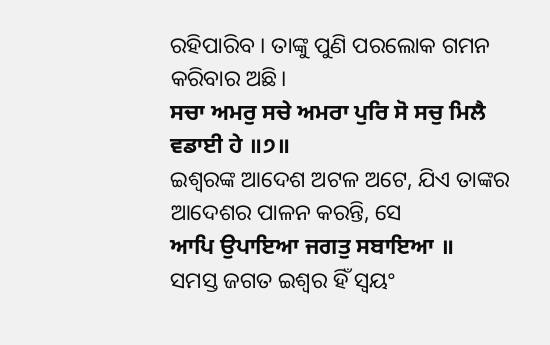ରହିପାରିବ । ତାଙ୍କୁ ପୁଣି ପରଲୋକ ଗମନ କରିବାର ଅଛି।
ਸਚਾ ਅਮਰੁ ਸਚੇ ਅਮਰਾ ਪੁਰਿ ਸੋ ਸਚੁ ਮਿਲੈ ਵਡਾਈ ਹੇ ॥੭॥
ଇଶ୍ଵରଙ୍କ ଆଦେଶ ଅଟଳ ଅଟେ, ଯିଏ ତାଙ୍କର ଆଦେଶର ପାଳନ କରନ୍ତି, ସେ
ਆਪਿ ਉਪਾਇਆ ਜਗਤੁ ਸਬਾਇਆ ॥
ସମସ୍ତ ଜଗତ ଇଶ୍ଵର ହିଁ ସ୍ୱୟଂ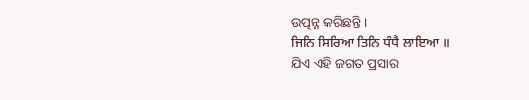ଉତ୍ପନ୍ନ କରିଛନ୍ତି ।
ਜਿਨਿ ਸਿਰਿਆ ਤਿਨਿ ਧੰਧੈ ਲਾਇਆ ॥
ଯିଏ ଏହି ଜଗତ ପ୍ରସାର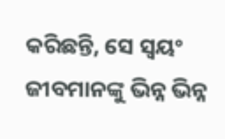କରିଛନ୍ତି, ସେ ସ୍ୱୟଂ ଜୀବମାନଙ୍କୁ ଭିନ୍ନ ଭିନ୍ନ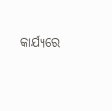କାର୍ଯ୍ୟରେ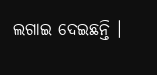ଲଗାଇ ଦେଇଛନ୍ତି ।